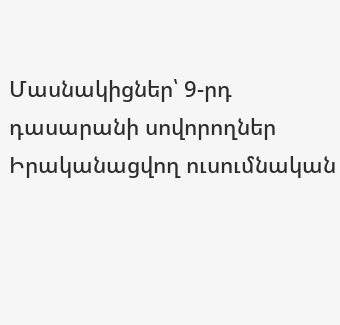Մասնակիցներ՝ 9-րդ դասարանի սովորողներ
Իրականացվող ուսումնական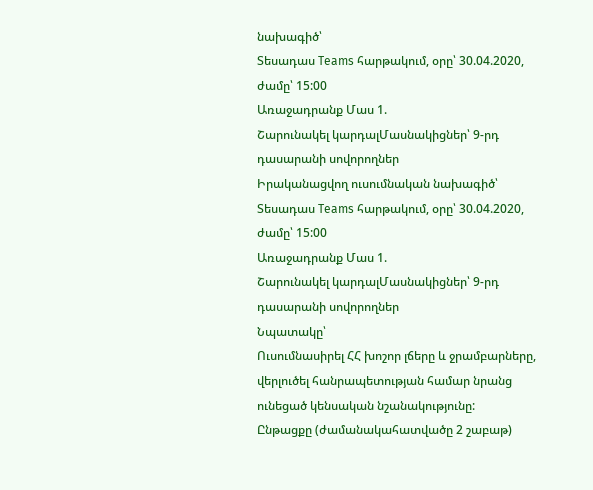նախագիծ՝
Տեսադաս Teams հարթակում, օրը՝ 30.04.2020, ժամը՝ 15:00
Առաջադրանք Մաս 1.
Շարունակել կարդալՄասնակիցներ՝ 9-րդ դասարանի սովորողներ
Իրականացվող ուսումնական նախագիծ՝
Տեսադաս Teams հարթակում, օրը՝ 30.04.2020, ժամը՝ 15:00
Առաջադրանք Մաս 1.
Շարունակել կարդալՄասնակիցներ՝ 9-րդ դասարանի սովորողներ
Նպատակը՝
Ուսումնասիրել ՀՀ խոշոր լճերը և ջրամբարները, վերլուծել հանրապետության համար նրանց ունեցած կենսական նշանակությունը:
Ընթացքը (ժամանակահատվածը 2 շաբաթ)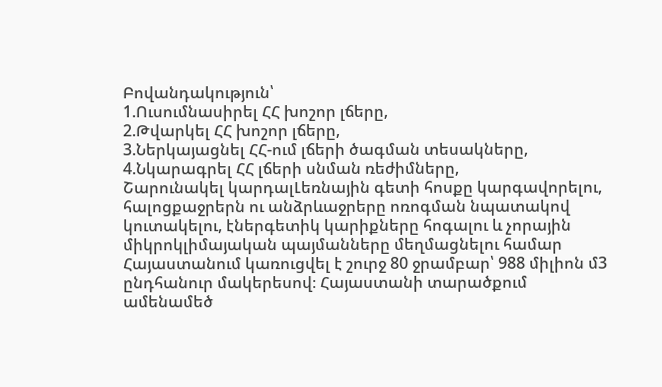Բովանդակություն՝
1.Ուսումնասիրել ՀՀ խոշոր լճերը,
2.Թվարկել ՀՀ խոշոր լճերը,
3.Ներկայացնել ՀՀ-ում լճերի ծագման տեսակները,
4.Նկարագրել ՀՀ լճերի սնման ռեժիմները,
Շարունակել կարդալԼեռնային գետի հոսքը կարգավորելու, հալոցքաջրերն ու անձրևաջրերը ոռոգման նպատակով կուտակելու, էներգետիկ կարիքները հոգալու և չորային միկրոկլիմայական պայմանները մեղմացնելու համար Հայաստանում կառուցվել է շուրջ 80 ջրամբար՝ 988 միլիոն մ3 ընդհանուր մակերեսով։ Հայաստանի տարածքում ամենամեծ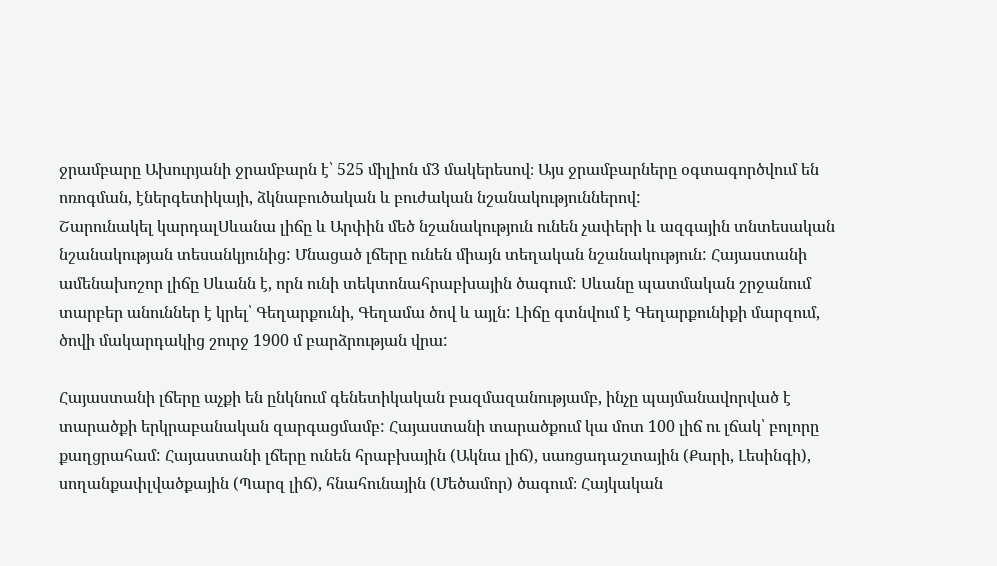ջրամբարը Ախուրյանի ջրամբարն է՝ 525 միլիոն մ3 մակերեսով։ Այս ջրամբարները օգտագործվում են ոռոգման, էներգետիկայի, ձկնաբուծական և բուժական նշանակություններով:
Շարունակել կարդալՍևանա լիճը և Արփին մեծ նշանակություն ունեն չափերի և ազգային տնտեսական նշանակության տեսանկյունից: Մնացած լճերը ունեն միայն տեղական նշանակություն: Հայաստանի ամենախոշոր լիճը Սևանն է, որն ունի տեկտոնահրաբխային ծագում: Սևանը պատմական շրջանում տարբեր անուններ է կրել՝ Գեղարքունի, Գեղամա ծով և այլն: Լիճը գտնվում է Գեղարքունիքի մարզում, ծովի մակարդակից շուրջ 1900 մ բարձրության վրա:

Հայաստանի լճերը աչքի են ընկնում գենետիկական բազմազանությամբ, ինչը պայմանավորված է տարածքի երկրաբանական զարգացմամբ: Հայաստանի տարածքում կա մոտ 100 լիճ ու լճակ՝ բոլորը քաղցրահամ: Հայաստանի լճերը ունեն հրաբխային (Ակնա լիճ), սառցադաշտային (Քարի, Լեսինգի), սողանքափլվածքային (Պարզ լիճ), հնահունային (Մեծամոր) ծագում։ Հայկական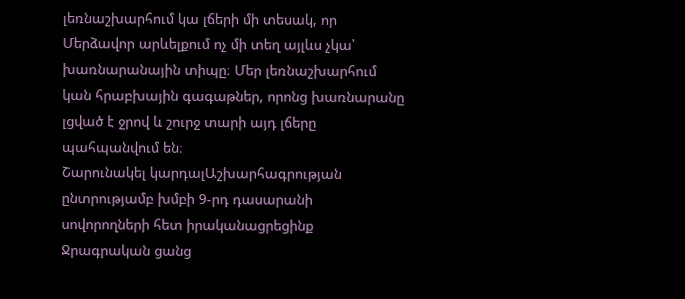լեռնաշխարհում կա լճերի մի տեսակ, որ Մերձավոր արևելքում ոչ մի տեղ այլևս չկա՝ խառնարանային տիպը։ Մեր լեռնաշխարհում կան հրաբխային գագաթներ, որոնց խառնարանը լցված է ջրով և շուրջ տարի այդ լճերը պահպանվում են։
Շարունակել կարդալԱշխարհագրության ընտրությամբ խմբի 9-րդ դասարանի սովորողների հետ իրականացրեցինք Ջրագրական ցանց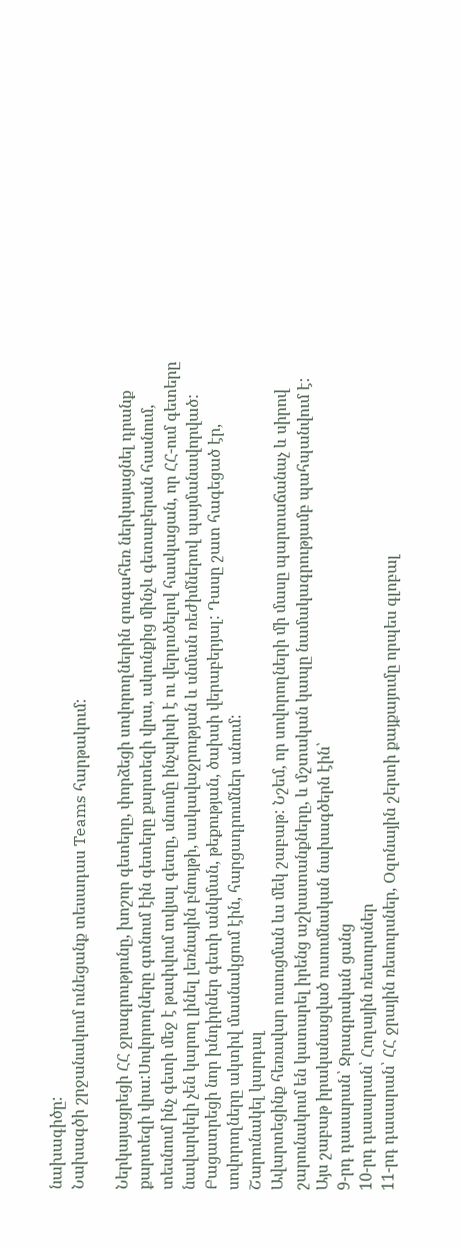նախագիծը:
Նախագծի շրջանակում ունեցանք տեսադաս Teams հարթակում:

Ներկայացրեցի ՀՀ ջրագրությունը, խոշոր գետերը, փորձեցի սովորողներին զուգահեռ ներկայացնել դրանք քարտեզի վրա:Սովորողները գտնում էին գետերը քարտեզի վրա, ակունքից մինչև գետաբերան հասնում, տեսնում ինչ գետի մեջ է թափվում տվյալ գետը, սնումը ինչպիսի է ու վերլուծելով հասկացան, որ ՀՀ-ում գետերը նավարկելի չեն կարող լինել լեռնային բնույթի, սակավաջրության և սնման ռեժիմներով պայմանավորված: Բացատրեցի նոր խնդիրներ գետի անկման, թեքության, ծախսի վերաբերյալ: Դասը շատ հագեցած էր, սովորողները ակտիվ մասնակցում էին, հարցադրումներ անում:
Շարունակել կարդալ
Ավարտեցինք հեռավար ուսուցման ևս մեկ շաբաթ: Նշեմ, որ սովորողների մի մասը պարտաճանաչ և սիրով շարունակում են կատարել իրենց աշխատանքները, և մշտական կապը նամակագրությամբ պահպանվում է:
Այս շաբաթ իրականացված ուսումնական նախագծերն էին՝
9-րդ դասարան՝ Ջրագրական ցանց
10-րդ դասարան՝ Հողային ռեսուրսներ
11-րդ դասարան՝ ՀՀ ջրային ռեսուրսներ, Օզոնային շերտի քայքայումը որպես գլոբալ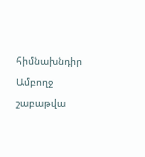հիմնախնդիր
Ամբողջ շաբաթվա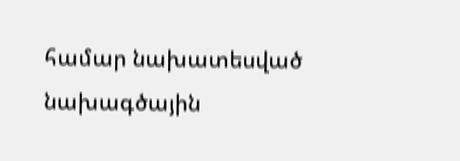համար նախատեսված նախագծային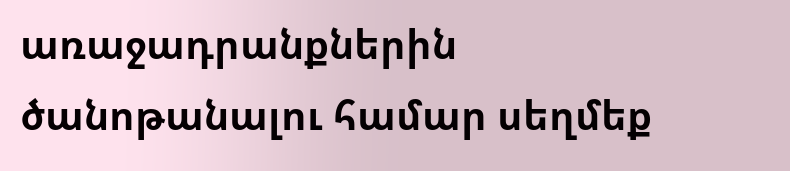առաջադրանքներին ծանոթանալու համար սեղմեք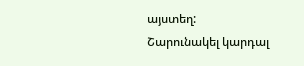այստեղ:
Շարունակել կարդալ